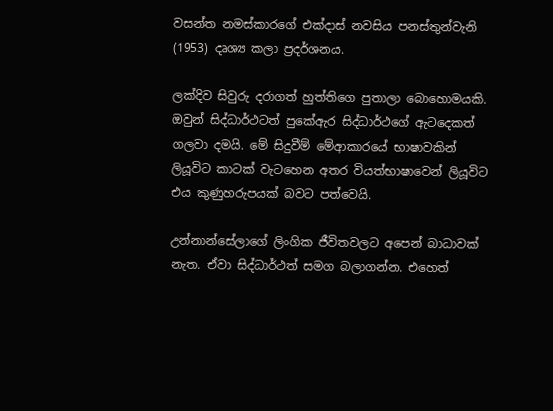වසන්ත නමස්කාරගේ එක්දාස් නවසිය පනස්තුන්වැනි (1953) දෘශ්‍ය කලා ප්‍රදර්ශනය.

ලක්දිව සිවුරු දරාගත් හුත්තිගෙ පුතාලා බොහොමයකි. ඔවුන් සිද්ධාර්ථටත් පුකේඇර සිද්ධාර්ථගේ ඇටදෙකත් ගලවා දමයි. මේ සිදුවීම් මේආකාරයේ භාෂාවකින් ලියූවිට ‍කාටක් වැටහෙන අතර වියත්භාෂාවෙන් ලියූවිට එය කුණුහරුපයක් බවට පත්වෙයි.

උන්නාන්සේලාගේ ලිංගික ජීවිතවලට අපෙන් බාධාවක් නැත. ඒවා සිද්ධාර්ථත් සමග බලාගන්න. එහෙත්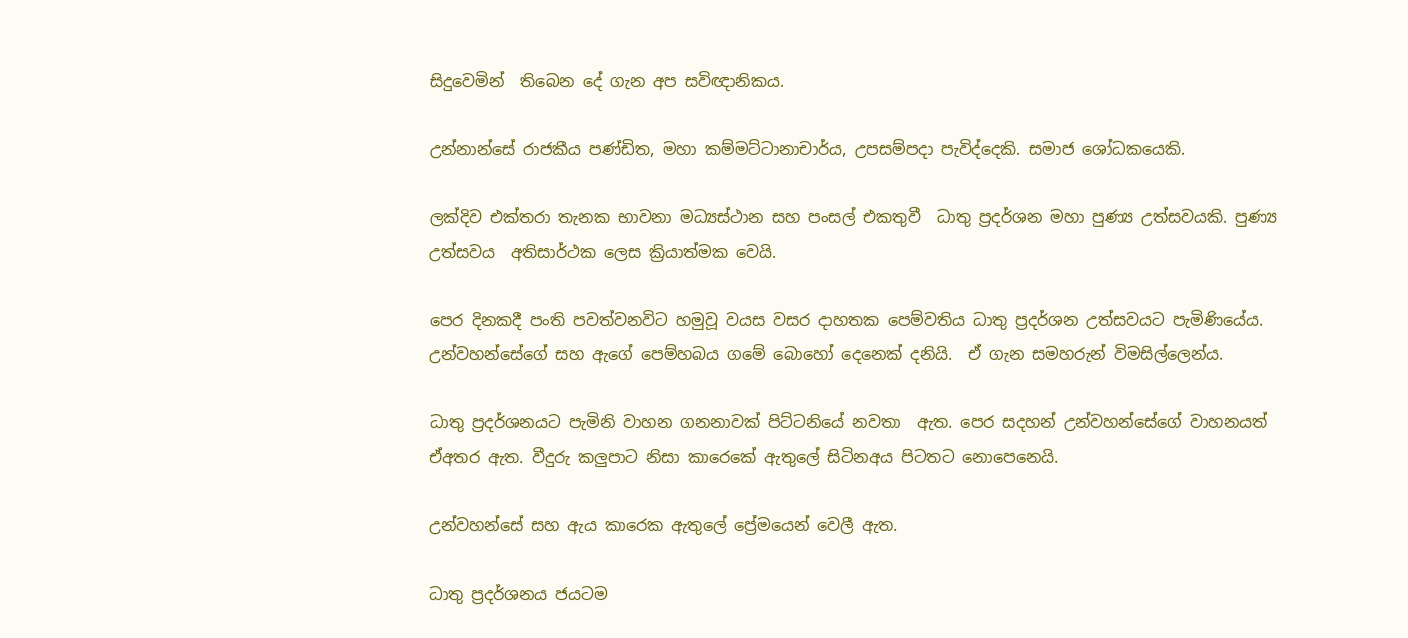සිදුවෙමින්  තිබෙන දේ ගැන අප සවිඥානිකය.

උන්නාන්සේ රාජකීය පණ්ඩිත, මහා කම්මට්ටානාචාර්ය, උපසම්පදා පැවිද්දෙකි. සමාජ ශෝධකයෙකි.

ලක්දිව එක්තරා තැනක භාවනා මධ්‍යස්ථාන සහ පංසල් එකතුවී  ධාතු ප්‍රදර්ශන මහා පුණ්‍ය උත්සවයකි. පුණ්‍ය උත්සවය  අතිසාර්ථක ලෙස ක්‍රියාත්මක වෙයි.

පෙර දිනකදී පංති පවත්වනවිට හමුවූ වයස වසර දාහතක පෙම්වතිය ධාතු ප්‍රදර්ශන උත්සවයට පැමිණියේය.  උන්වහන්සේගේ සහ ඇගේ පෙම්හබය ගමේ බොහෝ දෙනෙක් දනියි.  ඒ ගැන සමහරුන් විමසිල්ලෙන්ය.

ධාතු ප්‍රදර්ශනයට පැමිනි වාහන ගනනාවක් පිට්ටනියේ නවතා  ඇත. පෙර සදහන් උන්වහන්සේගේ වාහනයත් ඒඅතර ඇත. වීදුරු කලුපාට නිසා කාරෙකේ ඇතුලේ සිටිනඅය පිටතට නොපෙනෙයි.

උන්වහන්සේ සහ ඇය කාරෙක ඇතුලේ ප්‍රේමයෙන් වෙලී ඇත.

ධාතු ප්‍රදර්ශනය ජයටම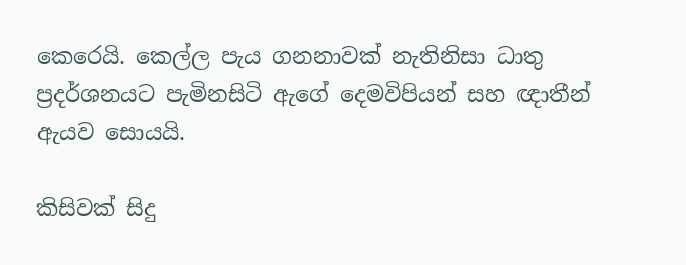කෙරෙයි. කෙල්ල පැය ගනනාවක් නැතිනිසා ධාතු ප්‍රදර්ශනයට පැමිනසිටි ඇගේ දෙමවිපියන් සහ ඥාතීන් ඇයව සොයයි.

කිසිවක් සිදු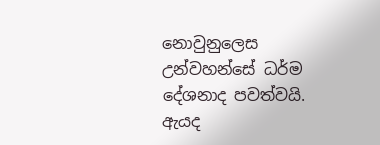නොවුනුලෙස උන්වහන්සේ ධර්ම දේශනාද පවත්වයි. ඇයද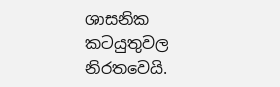ශාසනික කටයුතුවල නිරතවෙයි.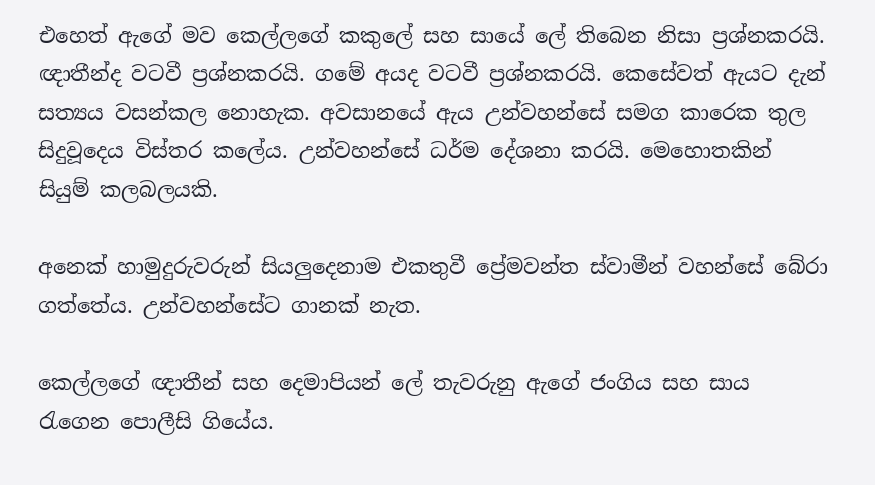එහෙත් ඇගේ මව කෙල්ලගේ කකුලේ සහ සායේ ලේ තිබෙන නිසා ප්‍රශ්නකරයි. ඥාතීන්ද වටවී ප්‍රශ්නකරයි. ගමේ අයද වටවී ප්‍රශ්නකරයි. කෙසේවත් ඇයට දැන් සත්‍යය වසන්කල නො‍හැක. අවසානයේ ඇය උන්වහන්සේ සමග කාරෙක තුල සිදුවූදෙය විස්තර කලේය. උන්වහන්සේ ධර්ම දේශනා කරයි. මෙහොතකින් සියුම් කලබලයකි.

අනෙක් හාමුදුරුවරුන් සියලුදෙනාම එකතුවී ප්‍රේමවන්ත ස්වාමීන් වහන්සේ බේරා ගත්තේය. උන්වහන්සේට ගානක් නැත.

කෙල්ලගේ ඥාතීන් සහ දෙමාපියන් ලේ තැවරුනු ඇගේ ජංගිය සහ සාය රැගෙන පොලීසි ගියේය.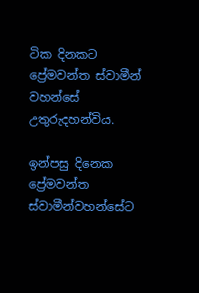ටික දිනකට ප්‍රේමවන්ත ස්වාමීන් වහන්සේ උතුරුදහන්විය.

ඉන්පසු දිනෙක ප්‍රේමවන්ත ස්වාමීන්වහන්සේට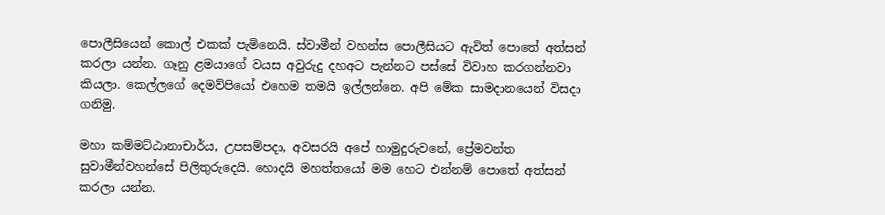පොලීසියෙන් කොල් එකක් පැමිනෙයි. ස්වාමීන් වහන්ස පොලීසියට ඇවිත් පොතේ අත්සන් කරලා යන්න. ගෑනු ළමයාගේ වයස අවුරුදු දහඅට පැන්නට පස්සේ විවාහ කරගන්නවා කියලා. කෙල්ලගේ දෙමව්පියෝ එහෙම තමයි ඉල්ලන්නෙ. අපි මේක සාමදානයෙන් විසදා ගනිමු.

මහා කම්මට්ඨානාචාර්ය, උපසම්පදා, අවසරයි අපේ හාමුදුරුවනේ, ප්‍රේමවන්ත සුවාමීන්වහන්සේ පිලිතුරුදෙයි. හොදයි මහත්තයෝ මම හෙට එන්නම් පොතේ අත්සන් කරලා යන්න.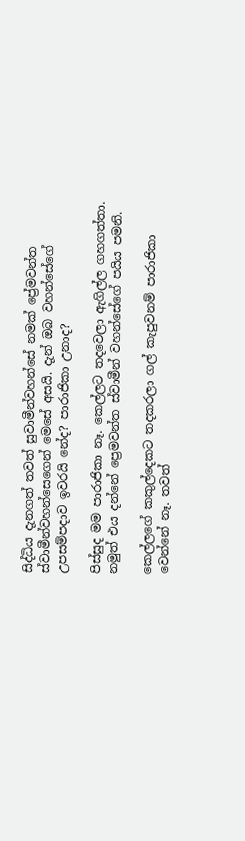සිද්ධිය දැනගත් තවත් සුවාමීන්වහන්සේ නමක් ප්‍රේමවන්ත ස්වාමීන්වහන්සෙගෙන් මෙසේ අසයි. දැන් ඔබ වහන්සේගේ උපසම්පදාව ඉවරයි නේද? පාරාජිකා උනාද?

පිස්සුද මම පාරාජිකා නෑ. කෙල්ලට තදවෙලා ඇගිල්ල ගහගත්තා. නමුත් එය දන්නේ ප්‍රෙමවන්ත ස්වාමීන් වහන්සේගේ පයිය පමනි.

කෙල්ලගේ කකුල්දෙකට තදකරලා ගල් කැපුවනම් පාරාජිකා වෙන්නේ නෑ. තවත්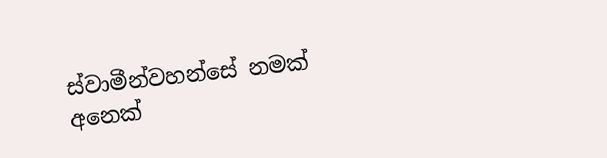ස්වාමීන්වහන්සේ නමක් අනෙක්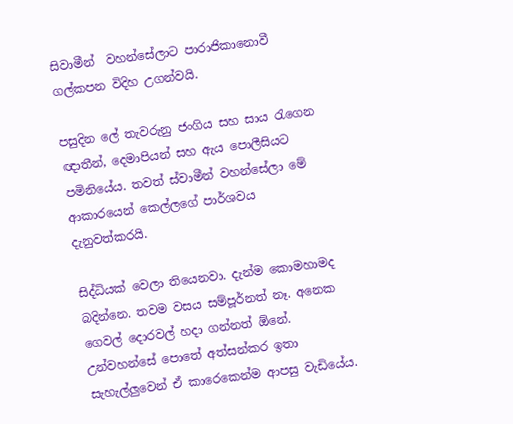සිවාමීන්  වහන්සේලාට පාරාජිකානොවී ගල්කපන විදිහ උගන්වයි.

පසුදින ලේ තැවරුනු ජංගිය සහ සාය රැගෙන ඥාතීන්, දෙමාපියන් සහ ඇය පොලීසියට පමිනියේය. තවත් ස්වාමීන් වහන්සේලා මේ ආකාරයෙන් කෙල්ලගේ පාර්ශවය  දැනුවත්කරයි.

සිද්ධියක් වෙලා තියෙනවා. දැන්ම කොමහාමද බදින්නෙ. තවම වසය සම්පූර්නත් නෑ. අනෙක ගෙවල් දොරවල් හදා ගන්නත් ඕනේ. උන්වහන්සේ පොතේ අත්සන්කර ඉතා සැහැල්ලුවෙන් ඒ කාරෙකෙන්ම ආපසු වැඩියේය.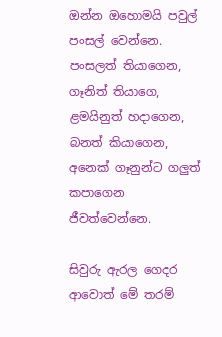ඔන්න ඔහොමයි පවුල් පංසල් වෙන්නෙ. පංසලත් තියාගෙන, ගෑනිත් තියාගෙ, ළමයිනුත් හදාගෙන, බනත් කියාගෙන, අනෙක් ගෑනුන්ට ගලුත් කපාගෙන ජීවත්වෙන්නෙ.

සිවුරු ඇරල ගෙදර ආවොත් මේ තරම්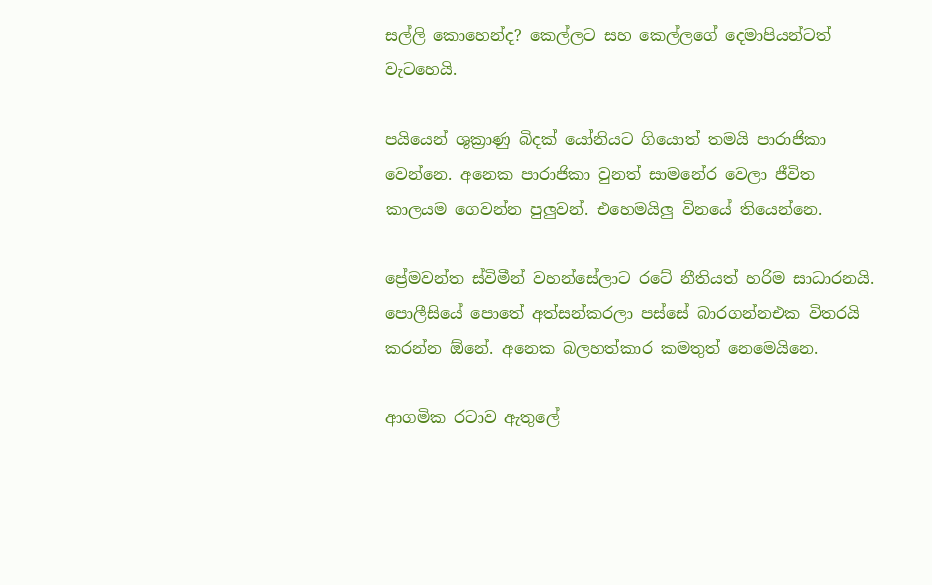සල්ලි කොහෙන්ද? කෙල්ලට සහ කෙල්ලගේ දෙමාපියන්ටත් වැටහෙයි.

පයියෙන් ශුක්‍රාණු බිදක් යෝනියට ගියොත් තමයි පාරාජිකා වෙන්නෙ. අනෙක පාරාජිකා වුනත් සාමනේර වෙලා ජීවිත කාලයම ගෙවන්න පුලුවන්. එහෙමයිලු විනයේ තියෙන්නෙ.

ප්‍රේමවන්ත ස්විමීන් වහන්සේලාට රටේ නීතියත් හරිම සාධාරනයි. පොලීසියේ පොතේ අත්සන්කරලා පස්සේ බාරගන්නඑක විතරයි කරන්න ඕනේ. අනෙක බලහත්කාර කමතුත් නෙමෙයිනෙ.

ආගමික රටාව ඇතුලේ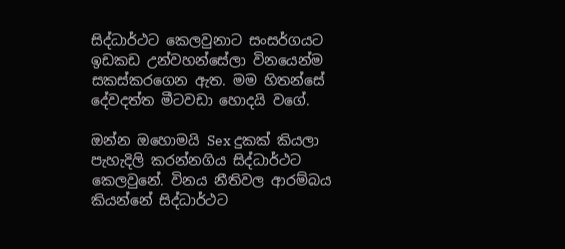සිද්ධාර්ථට කෙලවුනාට සංසර්ගයට ඉඩකඩ උන්වහන්සේලා විනයෙන්ම සකස්කරගෙන ඇත. මම හිතන්සේ දේවදත්ත මීටවඩා හොදයි වගේ.

ඔන්න ඔහොමයි Sex දුකක් කියලා පැහැදිලි කරන්නගිය සිද්ධාර්ථට කෙලවුනේ. විනය නීතිවල ආරම්බය කියන්නේ සිද්ධාර්ථට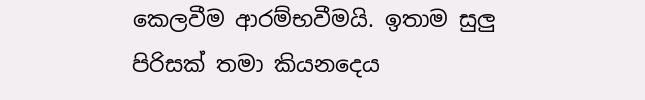කෙලවීම ආරම්භවීමයි. ඉතාම සුලු පිරිසක් තමා කියනදෙය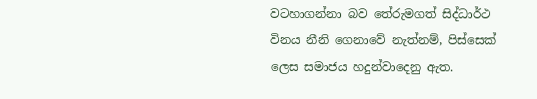වටහාගන්නා බව තේරුමගත් සිද්ධාර්ථ විනය නීනි ගෙනාවේ නැත්නම්, පිස්සෙක් ලෙස සමාජය හදුන්වාදෙනු ඇත.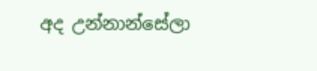අද උන්නාන්සේලා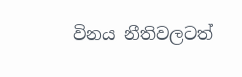විනය නීතිවලටත්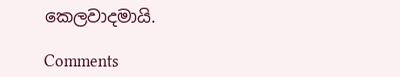කෙලවාදමායි.

Comments